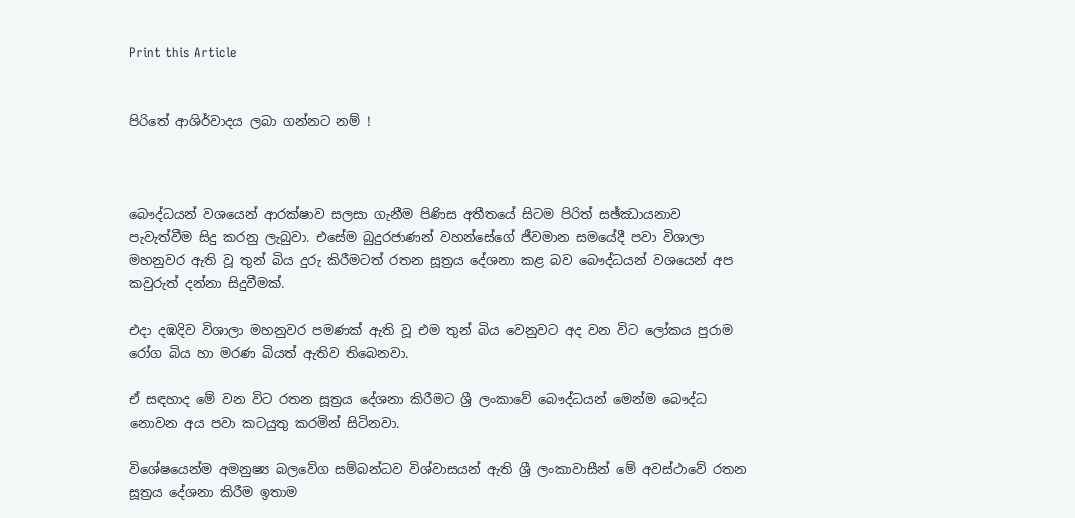Print this Article


පිරිතේ ආශිර්වාදය ලබා ගන්නට නම් !



බෞද්ධයන් වශයෙන් ආරක්ෂාව සලසා ගැනීම පිණිස අතීතයේ සිටම පිරිත් සඡ්ඣායනාව පැවැත්වීම සිදු කරනු ලැබුවා. එසේම බුදුරජාණන් වහන්සේගේ ජීවමාන සමයේදී පවා විශාලා මහනුවර ඇති වූ තුන් බිය දුරු කිරීමටත් රතන සූත්‍රය දේශනා කළ බව බෞද්ධයන් වශයෙන් අප කවුරුත් දන්නා සිදුවීමක්.

එදා දඹදිව විශාලා මහනුවර පමණක් ඇති වූ එම තුන් බිය වෙනුවට අද වන විට ලෝකය පුරාම රෝග බිය හා මරණ බියත් ඇතිව තිබෙනවා.

ඒ සඳහාද මේ වන විට රතන සූත්‍රය දේශනා කිරීමට ශ්‍රී ලංකාවේ බෞද්ධයන් මෙන්ම බෞද්ධ නොවන අය පවා කටයුතු කරමින් සිටිනවා.

විශේෂයෙන්ම අමනුෂ්‍ය බලවේග සම්බන්ධව විශ්වාසයන් ඇති ශ්‍රී ලංකාවාසීන් මේ අවස්ථාවේ රතන සූත්‍රය දේශනා කිරීම ඉතාම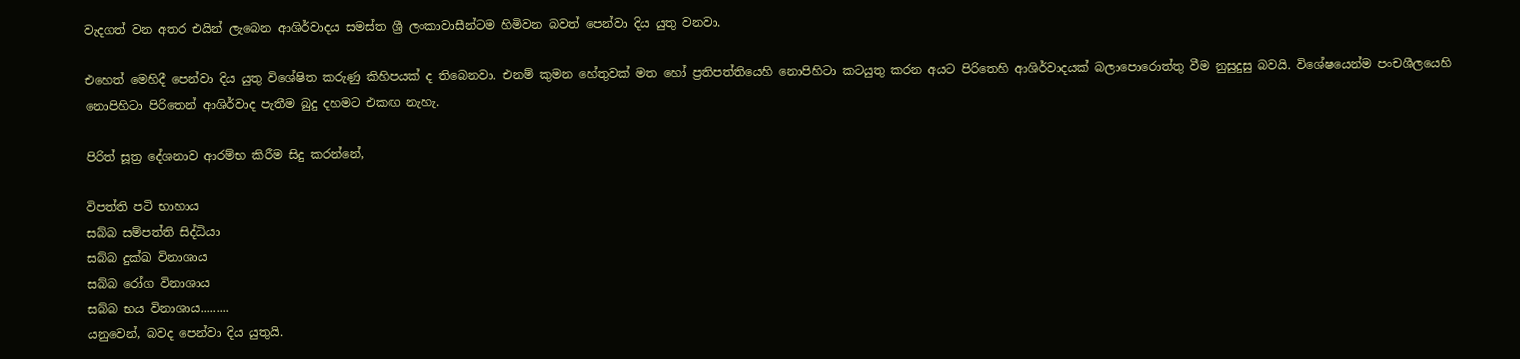වැදගත් වන අතර එයින් ලැබෙන ආශිර්වාදය සමස්ත ශ්‍රී ලංකාවාසීන්ටම හිමිවන බවත් පෙන්වා දිය යුතු වනවා.

එහෙත් මෙහිදී පෙන්වා දිය යුතු විශේෂිත කරුණු කිහිපයක් ද තිබෙනවා. එනම් කුමන හේතුවක් මත හෝ ප්‍රතිපත්තියෙහි නොපිහිටා කටයුතු කරන අයට පිරිතෙහි ආශිර්වාදයක් බලාපොරොත්තු වීම නුසුදුසු බවයි. විශේෂයෙන්ම පංචශීලයෙහි නොපිහිටා පිරිතෙන් ආශිර්වාද පැතීම බුදු දහමට එකඟ නැහැ.

පිරිත් සූත්‍ර දේශනාව ආරම්භ කිරීම සිදු කරන්නේ,

විපත්ති පටි භාහාය
සබ්බ සම්පත්ති සිද්ධියා
සබ්බ දුක්ඛ විනාශාය
සබ්බ රෝග විනාශාය
සබ්බ භය විනාශාය.........
යනුවෙන්, බවද පෙන්වා දිය යුතුයි.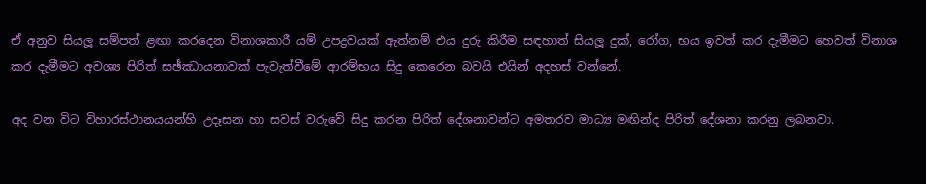ඒ අනුව සියලූ සම්පත් ළඟා කරදෙන විනාශකාරී යම් උපද්‍රවයක් ඇත්නම් එය දුරු කිරීම සඳහාත් සියලූ දුක්, රෝග, භය ඉවත් කර දැමීමට හෙවත් විනාශ කර දැමීමට අවශ්‍ය පිරිත් සඡ්ඣායනාවක් පැවැත්වීමේ ආරම්භය සිදු කෙරෙන බවයි එයින් අදහස් වන්නේ.

අද වන විට විහාරස්ථානයයන්හි උදෑසන හා සවස් වරුවේ සිදු කරන පිරිත් දේශනාවන්ට අමතරව මාධ්‍ය මඟින්ද පිරිත් දේශනා කරනු ලබනවා.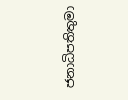ජනාධිපතිතුමා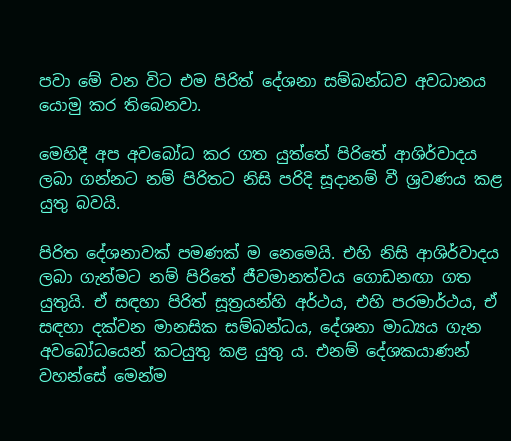පවා මේ වන විට එම පිරිත් දේශනා සම්බන්ධව අවධානය යොමු කර තිබෙනවා.

මෙහිදී අප අවබෝධ කර ගත යුත්තේ පිරිතේ ආශිර්වාදය ලබා ගන්නට නම් පිරිතට නිසි පරිදි සූදානම් වී ශ්‍රවණය කළ යුතු බවයි.

පිරිත දේශනාවක් පමණක් ම නෙමෙයි. එහි නිසි ආශිර්වාදය ලබා ගැන්මට නම් පිරිතේ ජීවමානත්වය ගොඩනඟා ගත යුතුයි. ඒ සඳහා පිරිත් සූත්‍රයන්හි අර්ථය, එහි පරමාර්ථය, ඒ සඳහා දක්වන මානසික සම්බන්ධය, දේශනා මාධ්‍යය ගැන අවබෝධයෙන් කටයුතු කළ යුතු ය. එනම් දේශකයාණන් වහන්සේ මෙන්ම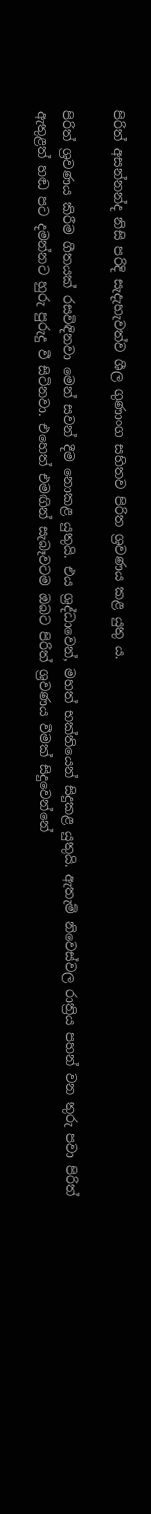පිරිත් අසන්නන්ද නිසි පරිදි සැදැහැවත්ව ශීල ගුණාංග සහිතව පිරිත ශ්‍රවණය කළ යුතු ය.

පිරිත් ශ්‍රවණය කිරීම ගීතයක් රසවිඳිනවා මෙන් සවන් දීම නොකළ යුතුයි. එය ශ්‍රද්ධාවෙන්, මහත් භක්තියෙන් සිදුකළ යුතුයි. ඇතැම් නිවෙස්වල රාත්‍රිය පහන් වන තුරු පවා පිරිත් ඇතුළත් හඬ පට දමන්නට හුරු පුරුදු වී සිටිනවා. එහෙත් එමඟින් සැබෑවටම ඔබට පිරිත් ශ්‍රවණය වීමක් සිදුවෙන්නේ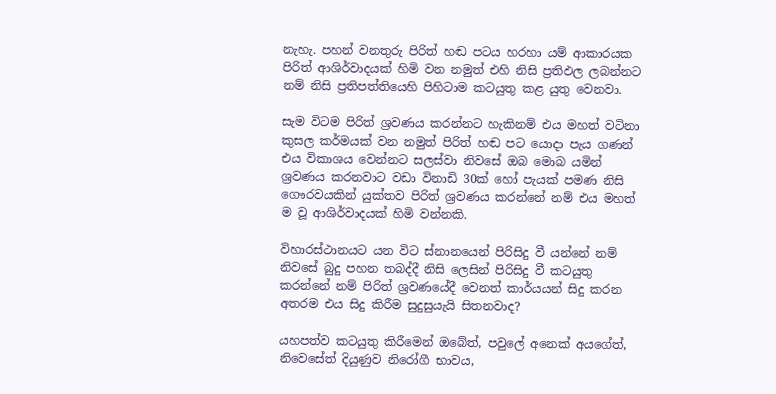නැහැ. පහන් වනතුරු පිරිත් හඬ පටය හරහා යම් ආකාරයක පිරිත් ආශිර්වාදයක් හිමි වන නමුත් එහි නිසි ප්‍රතිඵල ලබන්නට නම් නිසි ප්‍රතිපත්තියෙහි පිහිටාම කටයුතු කළ යුතු වෙනවා.

සැම විටම පිරිත් ශ්‍රවණය කරන්නට හැකිනම් එය මහත් වටිනා කුසල කර්මයක් වන නමුත් පිරිත් හඬ පට යොදා පැය ගණන් එය විකාශය වෙන්නට සලස්වා නිවසේ ඔබ මොබ යමින් ශ්‍රවණය කරනවාට වඩා විනාඩි 30ක් හෝ පැයක් පමණ නිසි ගෞරවයකින් යුක්තව පිරිත් ශ්‍රවණය කරන්නේ නම් එය මහත් ම වූ ආශිර්වාදයක් හිමි වන්නකි.

විහාරස්ථානයට යන විට ස්නානයෙන් පිරිසිදු වී යන්නේ නම් නිවසේ බුදු පහන තබද්දී නිසි ලෙසින් පිරිසිදු වී කටයුතු කරන්නේ නම් පිරිත් ශ්‍රවණයේදී වෙනත් කාර්යයන් සිදු කරන අතරම එය සිදු කිරීම සුදුසුයැයි සිතනවාද?

යහපත්ව කටයුතු කිරීමෙන් ඔබේත්, පවුලේ අනෙක් අයගේත්, නිවෙසේත් දියුණුව නිරෝගී භාවය,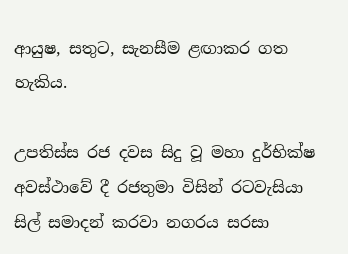ආයුෂ, සතුට, සැනසීම ළඟාකර ගත හැකිය.

උපතිස්ස රජ දවස සිදු වූ මහා දුර්භික්ෂ අවස්ථාවේ දී රජතුමා විසින් රටවැසියා සිල් සමාදන් කරවා නගරය සරසා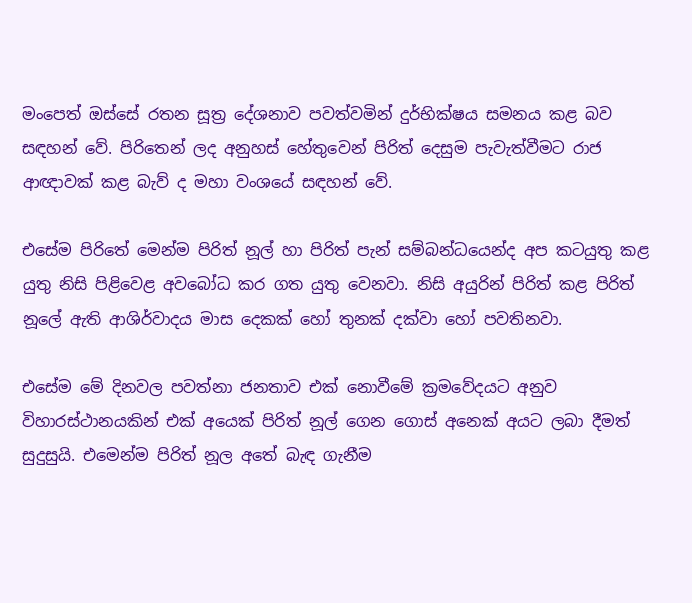මංපෙත් ඔස්සේ රතන සූත්‍ර දේශනාව පවත්වමින් දුර්භික්ෂය සමනය කළ බව සඳහන් වේ. පිරිතෙන් ලද අනුහස් හේතුවෙන් පිරිත් දෙසුම පැවැත්වීමට රාජ ආඥාවක් කළ බැව් ද මහා වංශයේ සඳහන් වේ.

එසේම පිරිතේ මෙන්ම පිරිත් නූල් හා පිරිත් පැන් සම්බන්ධයෙන්ද අප කටයුතු කළ යුතු නිසි පිළිවෙළ අවබෝධ කර ගත යුතු වෙනවා. නිසි අයුරින් පිරිත් කළ පිරිත් නූලේ ඇති ආශිර්වාදය මාස දෙකක් හෝ තුනක් දක්වා හෝ පවතිනවා.

එසේම මේ දිනවල පවත්නා ජනතාව එක් නොවීමේ ක්‍රමවේදයට අනුව විහාරස්ථානයකින් එක් අයෙක් පිරිත් නූල් ගෙන ගොස් අනෙක් අයට ලබා දීමත් සුදුසුයි. එමෙන්ම පිරිත් නූල අතේ බැඳ ගැනීම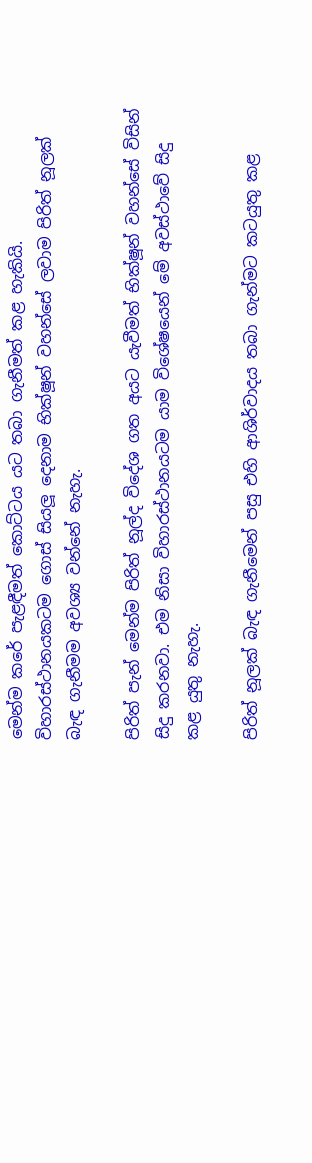මෙන්ම කරේ පැළඳීමත් කොට්ටය යට තබා ගැනීමත් කළ හැකියි. විහාරස්ථානයකටම ගොස් සියලූ දෙනාම භික්ෂූන් වහන්සේ ලවාම පිරිත් නූලක් බැඳ ගැනීමම අවශ්‍ය වන්නේ නැහැ.

පිරිත් පැන් මෙන්ම පිරිත් නූල්ද විදේශ ගත අයට යැවීමත් භික්ෂූන් වහන්සේ විසින් සිදු කරනවා. එම නිසා විහාරස්ථානයටම යාම විශේෂයෙන් මේ අවස්ථාවේ සිදු කළ යුතු නැහැ.

පිරිත් නූලක් බැඳ ගැනීමෙන් පසු එහි ආශිර්වාදය තබා ගැන්මට කටයුතු කළ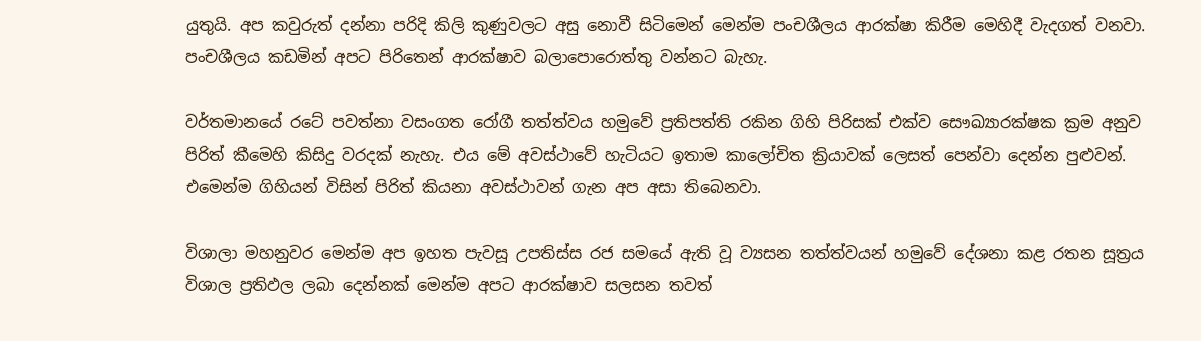යුතුයි. අප කවුරුත් දන්නා පරිදි කිලි කුණුවලට අසු නොවී සිටිමෙන් මෙන්ම පංචශීලය ආරක්ෂා කිරීම මෙහිදී වැදගත් වනවා. පංචශීලය කඩමින් අපට පිරිතෙන් ආරක්ෂාව බලාපොරොත්තු වන්නට බැහැ.

වර්තමානයේ රටේ පවත්නා වසංගත රෝගී තත්ත්වය හමුවේ ප්‍රතිපත්ති රකින ගිහි පිරිසක් එක්ව සෞඛ්‍යාරක්ෂක ක්‍රම අනුව පිරිත් කීමෙහි කිසිදු වරදක් නැහැ. එය මේ අවස්ථාවේ හැටියට ඉතාම කාලෝචිත ක්‍රියාවක් ලෙසත් පෙන්වා දෙන්න පුළුවන්. එමෙන්ම ගිහියන් විසින් පිරිත් කියනා අවස්ථාවන් ගැන අප අසා තිබෙනවා.

විශාලා මහනුවර මෙන්ම අප ඉහත පැවසූ උපතිස්ස රජ සමයේ ඇති වූ ව්‍යසන තත්ත්වයන් හමුවේ දේශනා කළ රතන සූත්‍රය විශාල ප්‍රතිඵල ලබා දෙන්නක් මෙන්ම අපට ආරක්ෂාව සලසන තවත්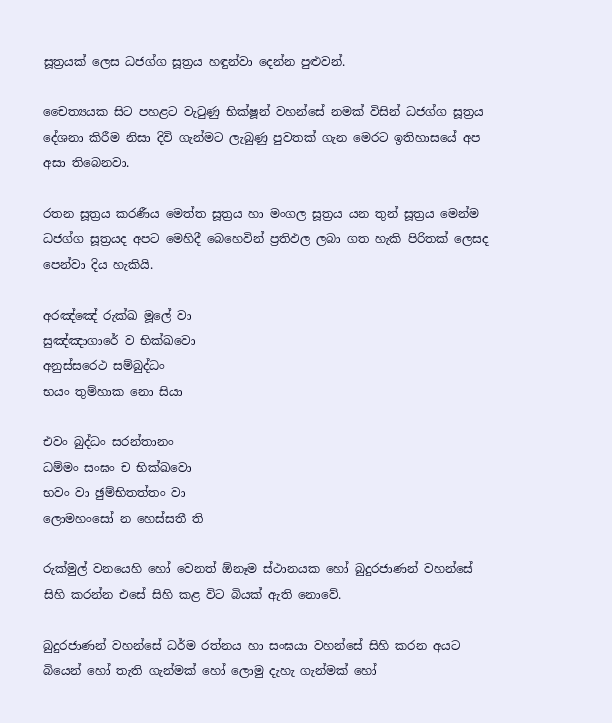සූත්‍රයක් ලෙස ධජග්ග සූත්‍රය හඳුන්වා දෙන්න පුළුවන්.

චෛත්‍යයක සිට පහළට වැටුණු භික්ෂූන් වහන්සේ නමක් විසින් ධජග්ග සූත්‍රය දේශනා කිරීම නිසා දිවි ගැන්මට ලැබුණු පුවතක් ගැන මෙරට ඉතිහාසයේ අප අසා තිබෙනවා.

රතන සූත්‍රය කරණීය මෙත්ත සූත්‍රය හා මංගල සූත්‍රය යන තුන් සූත්‍රය මෙන්ම ධජග්ග සූත්‍රයද අපට මෙහිදී බෙහෙවින් ප්‍රතිඵල ලබා ගත හැකි පිරිතක් ලෙසද පෙන්වා දිය හැකියි.

අරඤ්ඤේ රුක්ඛ මූලේ වා
සුඤ්ඤාගාරේ ව භික්ඛවො
අනුස්සරෙථ සම්බුද්ධං
භයං තුම්හාක නො සියා

එවං බුද්ධං සරන්තානං
ධම්මං සංඝං ච භික්ඛවො
භවං වා ඡුම්භිතත්තං වා
ලොමහංසෝ න හෙස්සතී ති

රුක්මුල් වනයෙහි හෝ වෙනත් ඕනෑම ස්ථානයක හෝ බුදුරජාණන් වහන්සේ සිහි කරන්න එසේ සිහි කළ විට බියක් ඇති නොවේ.

බුදුරජාණන් වහන්සේ ධර්ම රත්නය හා සංඝයා වහන්සේ සිහි කරන අයට බියෙන් හෝ තැති ගැන්මක් හෝ ලොමු දැහැ ගැන්මක් හෝ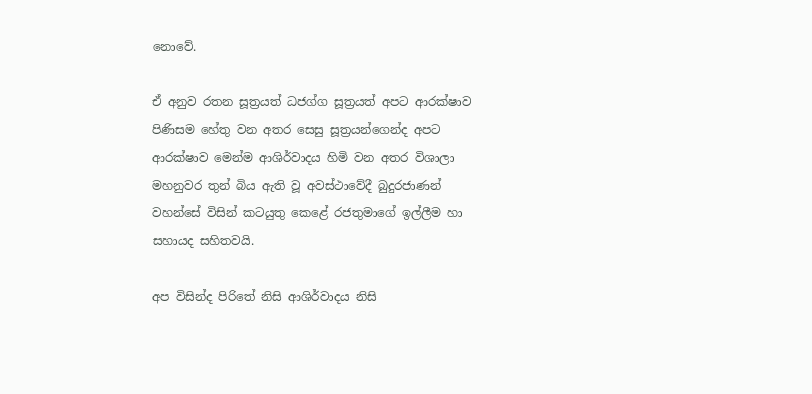නොවේ.

ඒ අනුව රතන සූත්‍රයත් ධජග්ග සූත්‍රයත් අපට ආරක්ෂාව පිණිසම හේතු වන අතර සෙසු සූත්‍රයන්ගෙන්ද අපට ආරක්ෂාව මෙන්ම ආශිර්වාදය හිමි වන අතර විශාලා මහනුවර තුන් බිය ඇති වූ අවස්ථාවේදී බුදුරජාණන් වහන්සේ විසින් කටයුතු කෙළේ රජතුමාගේ ඉල්ලීම හා සහායද සහිතවයි.

අප විසින්ද පිරිතේ නිසි ආශිර්වාදය නිසි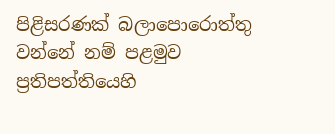පිළිසරණක් බලාපොරොත්තු වන්නේ නම් පළමුව ප්‍රතිපත්තියෙහි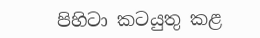පිහිටා කටයුතු කළ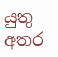යුතු අතර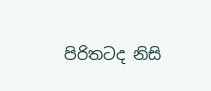පිරිතටද නිසි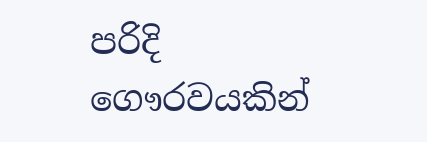පරිදි ගෞරවයකින්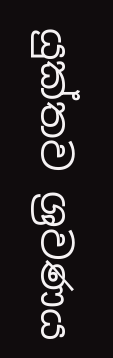යුක්තව ශ්‍රවණය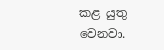කළ යුතු වෙනවා.